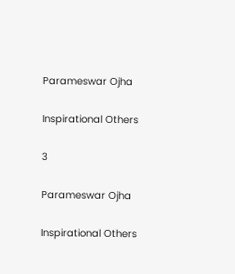Parameswar Ojha

Inspirational Others

3

Parameswar Ojha

Inspirational Others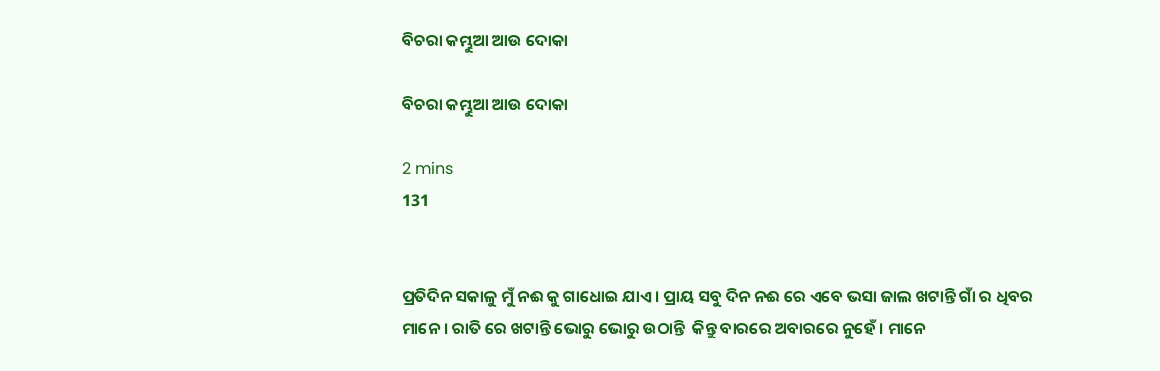ବିଚରା କମ୍ଭୁଆ ଆଉ ଦୋକା

ବିଚରା କମ୍ଭୁଆ ଆଉ ଦୋକା

2 mins
131


ପ୍ରତିଦିନ ସକାଳୁ ମୁଁ ନଈ କୁ‌ ଗାଧୋଇ ଯାଏ । ପ୍ରାୟ ସବୁ ଦିନ ନଈ ରେ ଏବେ ଭସା ଜାଲ ଖଟାନ୍ତି ଗାଁ ର ଧିବର ମାନେ । ରାତି ରେ ଖଟାନ୍ତି ଭୋରୁ ଭୋରୁ ଉଠାନ୍ତି  କିନ୍ତୁ ବାରରେ ଅବାରରେ ନୁହେଁ । ମାନେ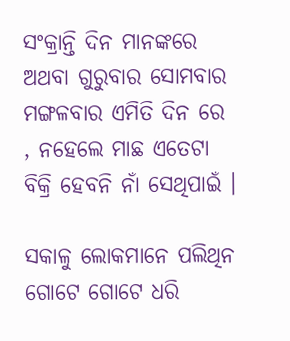ସଂକ୍ରାନ୍ତି ଦିନ ମାନଙ୍କରେ ଅଥବା ଗୁରୁବାର ସୋମବାର ମଙ୍ଗଳବାର ଏମିତି ଦିନ ରେ  , ନହେଲେ ମାଛ ଏତେଟା ବିକ୍ରି ହେବନି ନାଁ ସେଥିପାଇଁ ।

ସକାଳୁ ଲୋକମାନେ ପଲିଥିନ ଗୋଟେ ଗୋଟେ ଧରି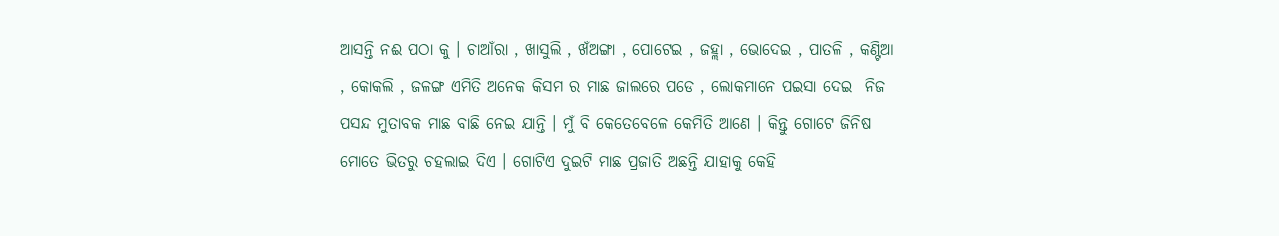ଆସନ୍ତି ନଈ ପଠା କୁ । ଚାଆଁରା , ଖାସୁଲି , ଖଁଅଙ୍ଗା , ପୋଟେଇ , ଜହ୍ଲା , ଭୋଦେଇ , ପାତଳି , କଣ୍ଟିଆ , କୋକଲି , ଜଳଙ୍ଗ ଏମିତି ଅନେକ କିସମ ର ମାଛ ଜାଲରେ ପଡେ , ଲୋକମାନେ ପଇସା ଦେଇ  ନିଜ ପସନ୍ଦ ମୁତାବକ ମାଛ ବାଛି ନେଇ ଯାନ୍ତି । ମୁଁ ବି କେତେବେଳେ କେମିତି ଆଣେ । କିନ୍ତୁ ଗୋଟେ ଜିନିଷ ମୋତେ ଭିତରୁ ଚହଲାଇ ଦିଏ । ଗୋଟିଏ ଦୁଇଟି ମାଛ ପ୍ରଜାତି ଅଛନ୍ତି ଯାହାକୁ କେହି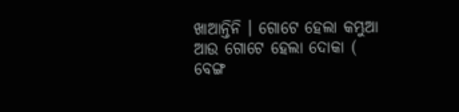ଖାଆନ୍ତିନି । ଗୋଟେ ହେଲା କମ୍ଭୁଆ ଆଉ ଗୋଟେ ହେଲା ଦୋକା ( ବେଙ୍ଗ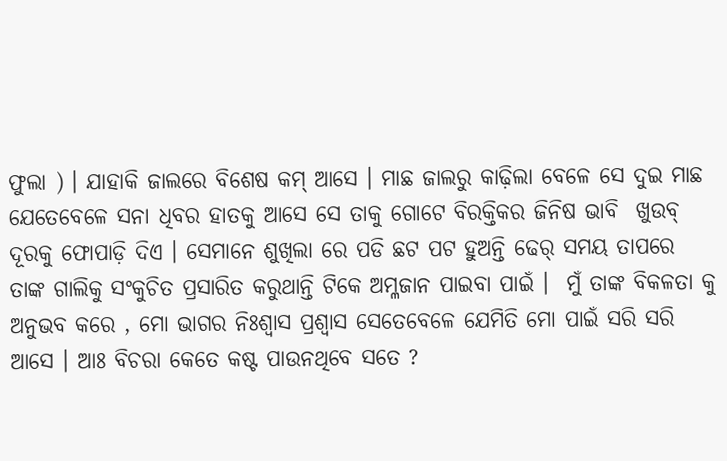ଫୁଲା ) । ଯାହାକି ଜାଲରେ ବିଶେଷ କମ୍ ଆସେ । ମାଛ ଜାଲରୁ କାଢ଼ିଲା ବେଳେ ସେ ଦୁଇ ମାଛ ଯେତେବେଳେ ସନା ଧିବର ହାତକୁ ଆସେ ସେ ତାକୁ ଗୋଟେ ବିରକ୍ତିକର ଜିନିଷ ଭାବି  ଖୁଉବ୍  ଦୂରକୁ ଫୋପାଡ଼ି ଦିଏ । ସେମାନେ ଶୁଖିଲା ରେ ପଡି ଛଟ ପଟ ହୁଅନ୍ତି ଢେର୍ ସମୟ ତାପରେ ତାଙ୍କ ଗାଲିକୁ ସଂକୁଚିତ ପ୍ରସାରିତ କରୁଥାନ୍ତି ଟିକେ ଅମ୍ଳଜାନ ପାଇବା ପାଇଁ ।  ମୁଁ ତାଙ୍କ ବିକଳତା କୁ ଅନୁଭବ କରେ , ମୋ ଭାଗର ନିଃଶ୍ୱାସ ପ୍ରଶ୍ୱାସ ସେତେବେଳେ ଯେମିତି ମୋ ପାଇଁ ସରି ସରି ଆସେ । ଆଃ ବିଚରା କେତେ କଷ୍ଟ ପାଉନଥିବେ ସତେ ?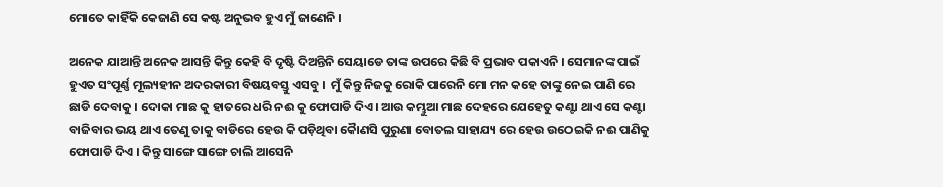ମୋତେ କାହିଁକି କେଜାଣି ସେ କଷ୍ଟ ଅନୁଭବ ହୁଏ ମୁଁ ଜାଣେନି ।

ଅନେକ ଯାଆନ୍ତି ଅନେକ ଆସନ୍ତି କିନ୍ତୁ କେହି ବି ଦୃଷ୍ଟି ଦିଅନ୍ତିନି ସେୟାଡେ ତାଙ୍କ ଉପରେ କିଛି ବି ପ୍ରଭାବ ପକାଏନି । ସେମାନଙ୍କ ପାଇଁ ହୁଏତ ସଂପୂର୍ଣ୍ଣ ମୂଲ୍ୟହୀନ ଅଦରକାରୀ ବିଷୟବସ୍ତୁ ଏସବୁ ।  ମୁଁ କିନ୍ତୁ ନିଜକୁ ରୋକି ପାରେନି ମୋ ମନ କହେ ତାଙ୍କୁ ନେଇ ପାଣି ରେ ଛାଡି ଦେବାକୁ । ଦୋକା ମାଛ କୁ ହାତରେ ଧରି ନଈ କୁ ଫୋପାଡି ଦିଏ। ଆଉ କମ୍ଭୁଆ ମାଛ ଦେହରେ ଯେହେତୁ କଣ୍ଟା ଥାଏ ସେ କଣ୍ଟା ବାଜିବାର ଭୟ ଥାଏ ତେଣୁ ତାକୁ ବାଡିରେ ହେଉ କି ପଡ଼ିଥିବା କୈାଣସି ପୁରୁଣା ବୋତଲ ସାହାଯ୍ୟ ରେ ହେଉ ଉଠେଇକି ନଈ ପାଣିକୁ ଫୋପାଡି ଦିଏ । କିନ୍ତୁ ସାଙ୍ଗେ ସାଙ୍ଗେ ଚାଲି ଆସେନି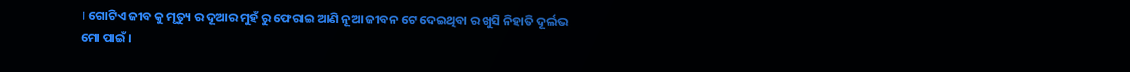। ଗୋଟିଏ ଜୀବ କୁ ମୃତ୍ୟୁ ର ଦୂଆର ମୁହଁ ରୁ ଫେରାଇ ଆଣି ନୂଆ ଜୀବନ ଟେ ଦେଇଥିବା ର ଖୁସି ନିହାତି ଦୂର୍ଲଭ ମୋ ପାଇଁ ।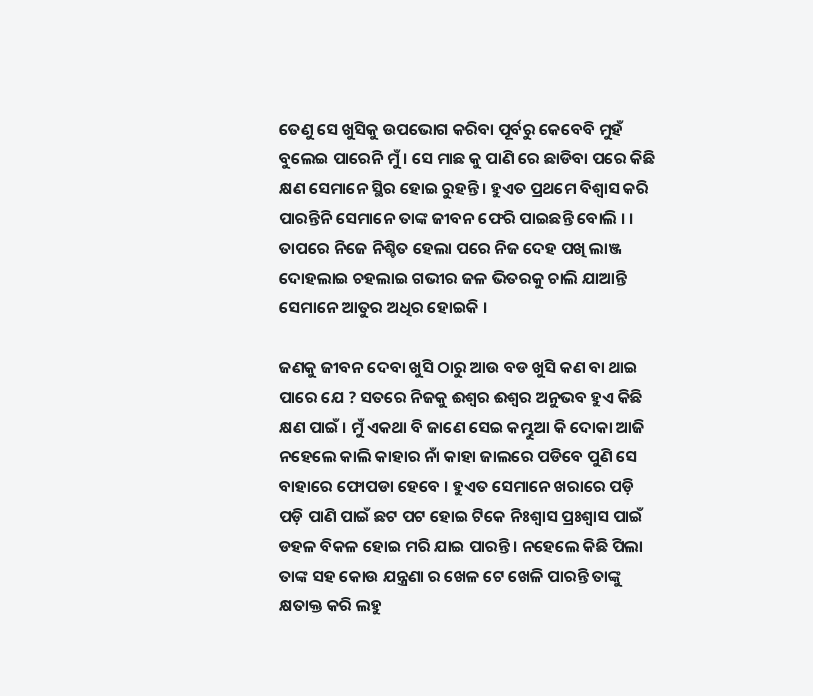ତେଣୁ ସେ ଖୁସିକୁ ଉପଭୋଗ କରିବା ପୂର୍ବରୁ କେବେବି ମୁହଁ ବୁଲେଇ ପାରେନି ମୁଁ । ସେ ମାଛ କୁ ପାଣି ରେ ଛାଡିବା ପରେ କିଛି କ୍ଷଣ ସେମାନେ ସ୍ଥିର ହୋଇ ରୁହନ୍ତି । ହୁଏତ ପ୍ରଥମେ ବିଶ୍ବାସ କରି ପାରନ୍ତିନି ସେମାନେ ତାଙ୍କ ଜୀବନ ଫେରି ପାଇଛନ୍ତି ବୋଲି । । ତାପରେ ନିଜେ ନିଶ୍ଚିତ ହେଲା ପରେ ନିଜ ଦେହ ପଖି ଲାଞ୍ଜ ଦୋହଲାଇ ଚହଲାଇ ଗଭୀର ଜଳ ଭିତରକୁ ଚାଲି ଯାଆନ୍ତି ସେମାନେ ଆତୁର ଅଧିର ହୋଇକି ।

ଜଣକୁ ଜୀବନ ଦେବା ଖୁସି ଠାରୁ ଆଉ ବଡ ଖୁସି କଣ ବା ଥାଇ ପାରେ ଯେ ? ସତରେ ନିଜକୁ ଈଶ୍ୱର ଈଶ୍ୱର ଅନୁଭବ ହୁଏ କିଛି କ୍ଷଣ ପାଇଁ । ମୁଁ ଏକଥା ବି ଜାଣେ ସେଇ କମ୍ଭୁଆ କି ଦୋକା ଆଜି ନହେଲେ କାଲି କାହାର ନାଁ କାହା ଜାଲରେ ପଡିବେ ପୁଣି ସେ ବାହାରେ ଫୋପଡା ହେବେ । ହୁଏତ ସେମାନେ ଖରାରେ ପଡ଼ି ପଡ଼ି ପାଣି ପାଇଁ ଛଟ ପଟ ହୋଇ ଟିକେ ନିଃଶ୍ବାସ ପ୍ରଃଶ୍ବାସ ପାଇଁ ଡହଳ ବିକଳ ହୋଇ ମରି ଯାଇ ପାରନ୍ତି । ନହେଲେ କିଛି ପିଲା ତାଙ୍କ ସହ କୋଉ ଯନ୍ତ୍ରଣା ର ଖେଳ ଟେ ଖେଳି ପାରନ୍ତି ତାଙ୍କୁ କ୍ଷତାକ୍ତ କରି ଲହୁ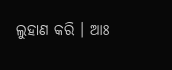ଲୁହାଣ କରି । ଆଃ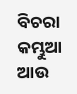ବିଚରା କମ୍ଭୁଆ ଆଉ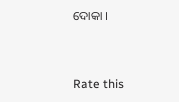ଦୋକା ।


Rate this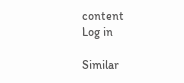content
Log in

Similar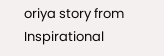oriya story from Inspirational